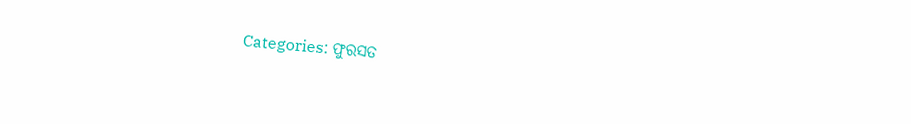Categories: ଫୁରସତ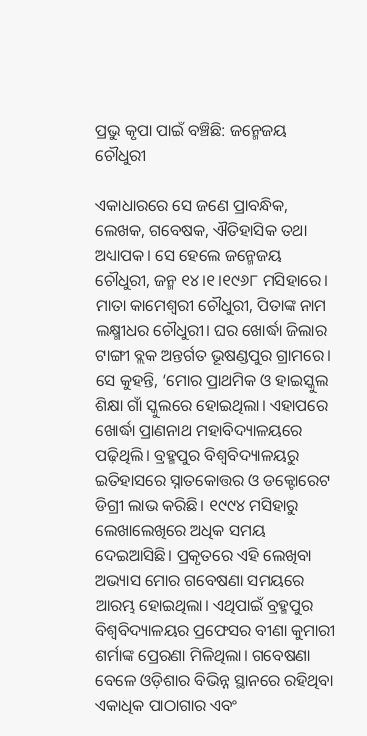ପ୍ରଭୁ କୃପା ପାଇଁ ବଞ୍ଚିଛି: ଜନ୍ମେଜୟ ଚୌଧୁରୀ

ଏକାଧାରରେ ସେ ଜଣେ ପ୍ରାବନ୍ଧିକ, ଲେଖକ, ଗବେଷକ, ଐତିହାସିକ ତଥା ଅଧ୍ୟାପକ। ସେ ହେଲେ ଜନ୍ମେଜୟ ଚୌଧୁରୀ, ଜନ୍ମ ୧୪।୧।୧୯୬୮ ମସିହାରେ। ମାତା କାମେଶ୍ୱରୀ ଚୌଧୁରୀ, ପିତାଙ୍କ ନାମ ଲକ୍ଷ୍ମୀଧର ଚୌଧୁରୀ। ଘର ଖୋର୍ଦ୍ଧା ଜିଲାର ଟାଙ୍ଗୀ ବ୍ଲକ ଅନ୍ତର୍ଗତ ଭୂଷଣ୍ଡପୁର ଗ୍ରାମରେ। ସେ କୁହନ୍ତି, ‘ମୋର ପ୍ରାଥମିକ ଓ ହାଇସ୍କୁଲ ଶିକ୍ଷା ଗାଁ ସ୍କୁଲରେ ହୋଇଥିଲା। ଏହାପରେ ଖୋର୍ଦ୍ଧା ପ୍ରାଣନାଥ ମହାବିଦ୍ୟାଳୟରେ ପଢ଼ିଥିଲି। ବ୍ରହ୍ମପୁର ବିଶ୍ୱବିଦ୍ୟାଳୟରୁ ଇତିହାସରେ ସ୍ନାତକୋତ୍ତର ଓ ଡକ୍ଟୋରେଟ ଡିଗ୍ରୀ ଲାଭ କରିଛି। ୧୯୯୪ ମସିହାରୁ ଲେଖାଲେଖିରେ ଅଧିକ ସମୟ ଦେଇଆସିଛି। ପ୍ରକୃତରେ ଏହି ଲେଖିବା ଅଭ୍ୟାସ ମୋର ଗବେଷଣା ସମୟରେ ଆରମ୍ଭ ହୋଇଥିଲା। ଏଥିପାଇଁ ବ୍ରହ୍ମପୁର ବିଶ୍ୱବିଦ୍ୟାଳୟର ପ୍ରଫେସର ବୀଣା କୁମାରୀ ଶର୍ମାଙ୍କ ପ୍ରେରଣା ମିଳିଥିଲା। ଗବେଷଣା ବେଳେ ଓଡ଼ିଶାର ବିଭିନ୍ନ ସ୍ଥାନରେ ରହିଥିବା ଏକାଧିକ ପାଠାଗାର ଏବଂ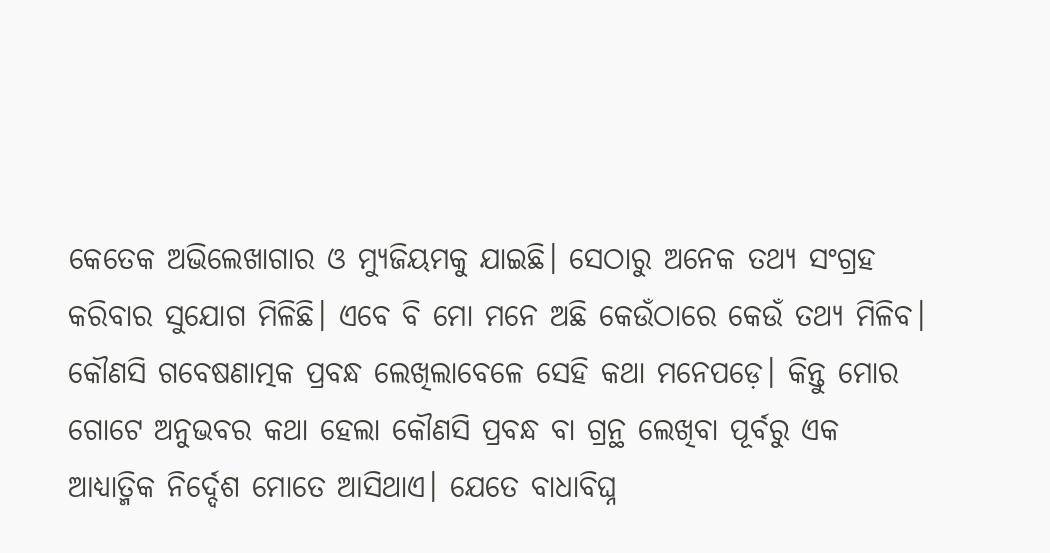କେତେକ ଅଭିଲେଖାଗାର ଓ ମ୍ୟୁଜିୟମକୁ ଯାଇଛି। ସେଠାରୁ ଅନେକ ତଥ୍ୟ ସଂଗ୍ରହ କରିବାର ସୁଯୋଗ ମିଳିଛି। ଏବେ ବି ମୋ ମନେ ଅଛି କେଉଁଠାରେ କେଉଁ ତଥ୍ୟ ମିଳିବ। କୌଣସି ଗବେଷଣାତ୍ମକ ପ୍ରବନ୍ଧ ଲେଖିଲାବେଳେ ସେହି କଥା ମନେପଡ଼େ। କିନ୍ତୁ ମୋର ଗୋଟେ ଅନୁଭବର କଥା ହେଲା କୌଣସି ପ୍ରବନ୍ଧ ବା ଗ୍ରନ୍ଥ ଲେଖିବା ପୂର୍ବରୁ ଏକ ଆଧ୍ୟାତ୍ମିକ ନିର୍ଦ୍ଦେଶ ମୋତେ ଆସିଥାଏ। ଯେତେ ବାଧାବିଘ୍ନ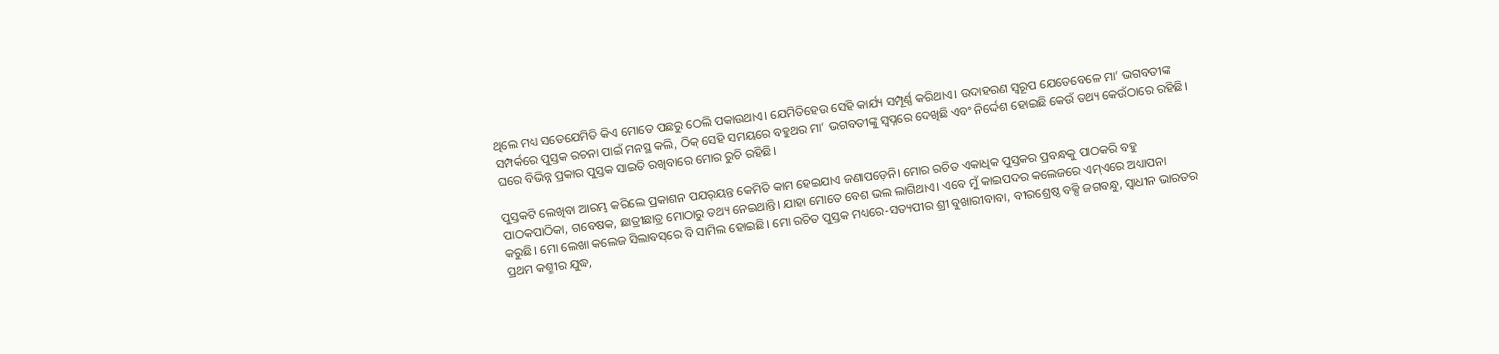ଥିଲେ ମଧ୍ୟ ସତେଯେମିତି କିଏ ମୋତେ ପଛରୁ ଠେଲି ପକାଉଥାଏ। ଯେମିତିହେଉ ସେହି କାର୍ଯ୍ୟ ସମ୍ପୂର୍ଣ୍ଣ କରିଥାଏ। ଉଦାହରଣ ସ୍ବରୂପ ଯେତେବେଳେ ମା’ ଭଗବତୀଙ୍କ ସମ୍ପର୍କରେ ପୁସ୍ତକ ରଚନା ପାଇଁ ମନସ୍ଥ କଲି, ଠିକ୍‌ ସେହି ସମୟରେ ବହୁଥର ମା’ ଭଗବତୀଙ୍କୁ ସ୍ବପ୍ନରେ ଦେଖିଛି ଏବଂ ନିର୍ଦ୍ଦେଶ ହୋଇଛି କେଉଁ ତଥ୍ୟ କେଉଁଠାରେ ରହିଛି। ଘରେ ବିଭିନ୍ନ ପ୍ରକାର ପୁସ୍ତକ ସାଇତି ରଖିବାରେ ମୋର ରୁଚି ରହିଛି।

ପୁସ୍ତକଟି ଲେଖିବା ଆରମ୍ଭ କରିଲେ ପ୍ରକାଶନ ପଯର୍‌ୟନ୍ତ କେମିତି କାମ ହେଇଯାଏ ଜଣାପଡ଼େନି। ମୋର ରଚିତ ଏକାଧିକ ପୁସ୍ତକର ପ୍ରବନ୍ଧକୁ ପାଠକରି ବହୁ ପାଠକପାଠିକା, ଗବେଷକ, ଛାତ୍ରୀଛାତ୍ର ମୋଠାରୁ ତଥ୍ୟ ନେଇଥାନ୍ତି। ଯାହା ମୋତେ ବେଶ ଭଲ ଲାଗିଥାଏ। ଏବେ ମୁଁ କାଇପଦର କଲେଜରେ ଏମ୍‌ଏରେ ଅଧ୍ୟାପନା କରୁଛି। ମୋ ଲେଖା କଲେଜ ସିଲାବସ୍‌ରେ ବି ସାମିଲ ହୋଇଛି। ମୋ ରଚିତ ପୁସ୍ତକ ମଧ୍ୟରେ-ସତ୍ୟପୀର ଶ୍ରୀ ବୁଖାରୀବାବା, ବୀରଶ୍ରେଷ୍ଠ ବକ୍ସି ଜଗବନ୍ଧୁ, ସ୍ବାଧୀନ ଭାରତର ପ୍ରଥମ କଶ୍ମୀର ଯୁଦ୍ଧ,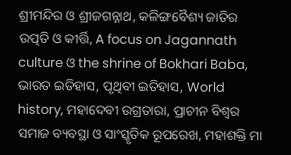ଶ୍ରୀମନ୍ଦିର ଓ ଶ୍ରୀଜଗନ୍ନାଥ, କଳିଙ୍ଗବୈଶ୍ୟ ଜାତିର ଉତ୍ପତି ଓ କୀର୍ତ୍ତି, A focus on Jagannath culture ଓ the shrine of Bokhari Baba, ଭାରତ ଇତିହାସ, ପୃଥିବୀ ଇତିହାସ, World history, ମହାଦେବୀ ଉଗ୍ରତାରା, ପ୍ରାଚୀନ ବିଶ୍ୱର ସମାଜ ବ୍ୟବସ୍ଥା ଓ ସାଂସ୍କୃତିକ ରୂପରେଖ, ମହାଶକ୍ତି ମା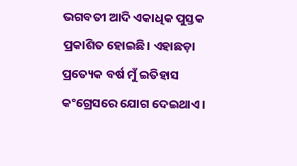ଭଗବତୀ ଆଦି ଏକାଧିକ ପୁସ୍ତକ ପ୍ରକାଶିତ ହୋଇଛି। ଏହାଛଡ଼ା ପ୍ରତ୍ୟେକ ବର୍ଷ ମୁଁ ଇତିହାସ କଂଗ୍ରେସରେ ଯୋଗ ଦେଇଥାଏ।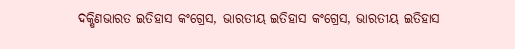ଦକ୍ଷିଣଭାରତ ଇତିହାସ କଂଗ୍ରେସ, ଭାରତୀୟ ଇତିହାସ କଂଗ୍ରେସ, ଭାରତୀୟ ଇତିହାସ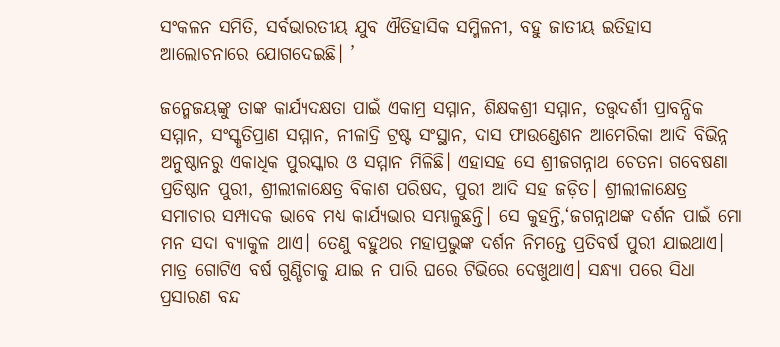ସଂକଳନ ସମିତି, ସର୍ବଭାରତୀୟ ଯୁବ ଐତିହାସିକ ସମ୍ମିଳନୀ, ବହୁ ଜାତୀୟ ଇତିହାସ ଆଲୋଚନାରେ ଯୋଗଦେଇଛି। ’

ଜନ୍ମେଜୟଙ୍କୁ ତାଙ୍କ କାର୍ଯ୍ୟଦକ୍ଷତା ପାଇଁ ଏକାମ୍ର ସମ୍ମାନ, ଶିକ୍ଷକଶ୍ରୀ ସମ୍ମାନ, ତତ୍ତ୍ୱଦର୍ଶୀ ପ୍ରାବନ୍ଧିକ ସମ୍ମାନ, ସଂସ୍କୃତିପ୍ରାଣ ସମ୍ମାନ, ନୀଳାଦ୍ରି ଟ୍ରଷ୍ଟ ସଂସ୍ଥାନ, ଦାସ ଫାଉଣ୍ଡେଶନ ଆମେରିକା ଆଦି ବିଭିନ୍ନ ଅନୁଷ୍ଠାନରୁ ଏକାଧିକ ପୁରସ୍କାର ଓ ସମ୍ମାନ ମିଳିଛି। ଏହାସହ ସେ ଶ୍ରୀଜଗନ୍ନାଥ ଚେତନା ଗବେଷଣା ପ୍ରତିଷ୍ଠାନ ପୁରୀ, ଶ୍ରୀଲୀଳାକ୍ଷେତ୍ର ବିକାଶ ପରିଷଦ, ପୁରୀ ଆଦି ସହ ଜଡ଼ିତ। ଶ୍ରୀଲୀଳାକ୍ଷେତ୍ର ସମାଚାର ସମ୍ପାଦକ ଭାବେ ମଧ୍ୟ କାର୍ଯ୍ୟଭାର ସମ୍ଭାଳୁଛନ୍ତି। ସେ କୁହନ୍ତି,‘ଜଗନ୍ନାଥଙ୍କ ଦର୍ଶନ ପାଇଁ ମୋ ମନ ସଦା ବ୍ୟାକୁଳ ଥାଏ। ତେଣୁ ବହୁଥର ମହାପ୍ରଭୁଙ୍କ ଦର୍ଶନ ନିମନ୍ତେ ପ୍ରତିବର୍ଷ ପୁରୀ ଯାଇଥାଏ। ମାତ୍ର ଗୋଟିଏ ବର୍ଷ ଗୁଣ୍ଡିଚାକୁ ଯାଇ ନ ପାରି ଘରେ ଟିଭିରେ ଦେଖୁଥାଏ। ସନ୍ଧ୍ୟା ପରେ ସିଧା ପ୍ରସାରଣ ବନ୍ଦ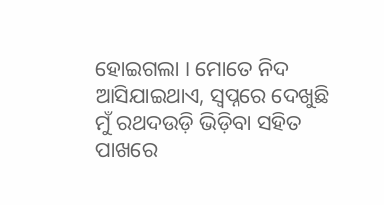ହୋଇଗଲା । ମୋତେ ନିଦ ଆସିଯାଇଥାଏ, ସ୍ବପ୍ନରେ ଦେଖୁଛି ମୁଁ ରଥଦଉଡ଼ି ଭିଡ଼ିବା ସହିତ ପାଖରେ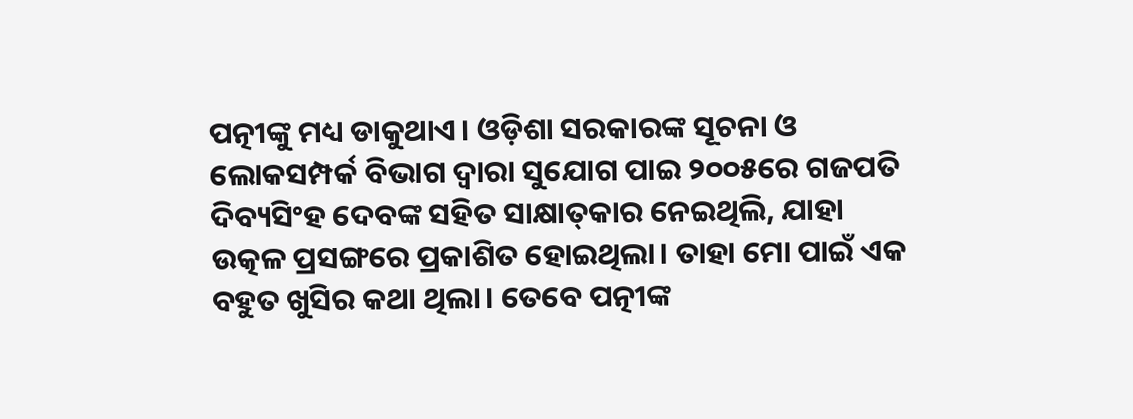ପତ୍ନୀଙ୍କୁ ମଧ୍ୟ ଡାକୁଥାଏ। ଓଡ଼ିଶା ସରକାରଙ୍କ ସୂଚନା ଓ ଲୋକସମ୍ପର୍କ ବିଭାଗ ଦ୍ୱାରା ସୁଯୋଗ ପାଇ ୨୦୦୫ରେ ଗଜପତି ଦିବ୍ୟସିଂହ ଦେବଙ୍କ ସହିତ ସାକ୍ଷାତ୍‌କାର ନେଇଥିଲି, ଯାହା ଉତ୍କଳ ପ୍ରସଙ୍ଗରେ ପ୍ରକାଶିତ ହୋଇଥିଲା। ତାହା ମୋ ପାଇଁ ଏକ ବହୁତ ଖୁସିର କଥା ଥିଲା। ତେବେ ପତ୍ନୀଙ୍କ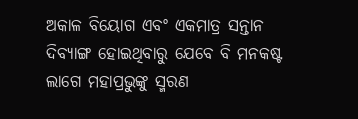ଅକାଳ ବିୟୋଗ ଏବଂ ଏକମାତ୍ର ସନ୍ତାନ ଦିବ୍ୟାଙ୍ଗ ହୋଇଥିବାରୁ ଯେବେ ବି ମନକଷ୍ଟ ଲାଗେ ମହାପ୍ରଭୁଙ୍କୁ ସ୍ମରଣ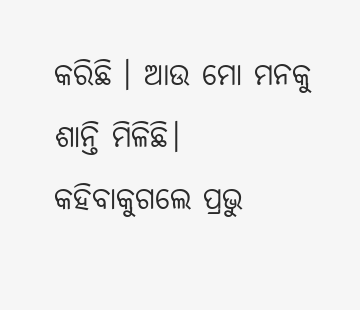କରିଛି । ଆଉ ମୋ ମନକୁ ଶାନ୍ତି ମିଳିଛି। କହିବାକୁଗଲେ ପ୍ରଭୁ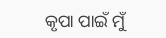କୃପା ପାଇଁ ମୁଁ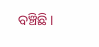ବଞ୍ଚିଛି।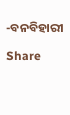-ବନବିହାରୀ

Share